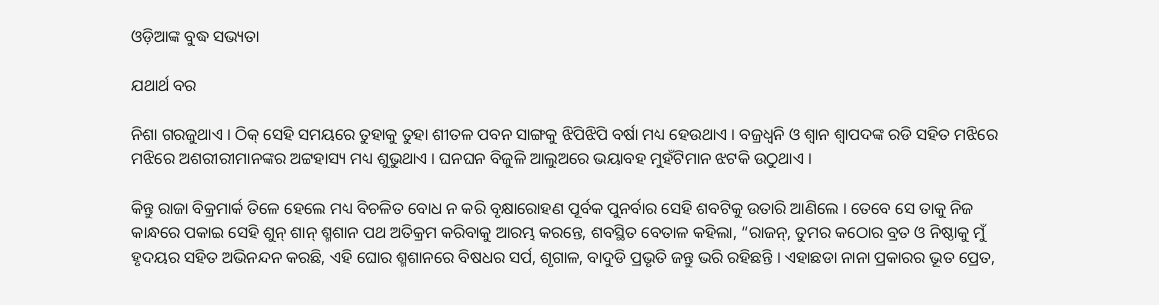ଓଡ଼ିଆଙ୍କ ବୁଦ୍ଧ ସଭ୍ୟତା

ଯଥାର୍ଥ ବର

ନିଶା ଗରଜୁଥାଏ । ଠିକ୍ ସେହି ସମୟରେ ତୁହାକୁ ତୁହା ଶୀତଳ ପବନ ସାଙ୍ଗକୁ ଝିପିଝିପି ବର୍ଷା ମଧ୍ୟ ହେଉଥାଏ । ବଜ୍ରଧ୍ୱନି ଓ ଶ୍ୱାନ ଶ୍ୱାପଦଙ୍କ ରଡି ସହିତ ମଝିରେ ମଝିରେ ଅଶରୀରୀମାନଙ୍କର ଅଟ୍ଟହାସ୍ୟ ମଧ୍ୟ ଶୁଭୁଥାଏ । ଘନଘନ ବିଜୁଳି ଆଲୁଅରେ ଭୟାବହ ମୁହଁଟିମାନ ଝଟକି ଉଠୁଥାଏ ।

କିନ୍ତୁ ରାଜା ବିକ୍ରମାର୍କ ତିଳେ ହେଲେ ମଧ୍ୟ ବିଚଳିତ ବୋଧ ନ କରି ବୃକ୍ଷାରୋହଣ ପୂର୍ବକ ପୁନର୍ବାର ସେହି ଶବଟିକୁ ଉତାରି ଆଣିଲେ । ତେବେ ସେ ତାକୁ ନିଜ କାନ୍ଧରେ ପକାଇ ସେହି ଶୁନ୍ ଶାନ୍ ଶ୍ମଶାନ ପଥ ଅତିକ୍ରମ କରିବାକୁ ଆରମ୍ଭ କରନ୍ତେ, ଶବସ୍ଥିତ ବେତାଳ କହିଲା, “ରାଜନ୍, ତୁମର କଠୋର ବ୍ରତ ଓ ନିଷ୍ଠାକୁ ମୁଁ ହୃଦୟର ସହିତ ଅଭିନନ୍ଦନ କରଛି, ଏହି ଘୋର ଶ୍ମଶାନରେ ବିଷଧର ସର୍ପ, ଶୃଗାଳ, ବାଦୁଡି ପ୍ରଭୃତି ଜନ୍ତୁ ଭରି ରହିଛନ୍ତି । ଏହାଛଡା ନାନା ପ୍ରକାରର ଭୂତ ପ୍ରେତ,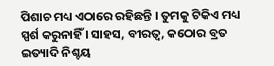ପିଶାଚ ମଧ୍ୟ ଏଠାରେ ରହିଛନ୍ତି । ତୁମକୁ ଟିକିଏ ମଧ୍ୟ ସ୍ପର୍ଶ କରୁନାହିଁ । ସାହସ, ବୀରତ୍ୱ, କଠୋର ବ୍ରତ ଇତ୍ୟାଦି ନିଶ୍ଚୟ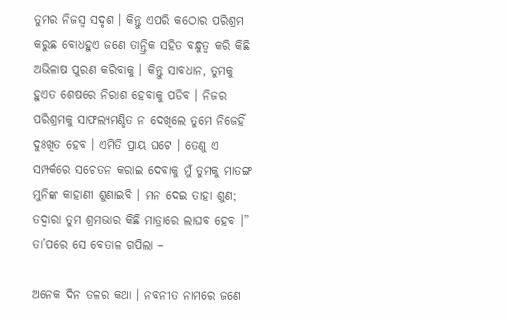ତୁମର ନିଜସ୍ୱ ସଦୃଶ । କିନ୍ତୁ ଏପରି କଠୋର ପରିଶ୍ରମ କରୁଛ ବୋଧହୁଏ ଜଣେ ତାନ୍ତ୍ରିକ ସହିତ ବନ୍ଧୁତ୍ୱ କରି କିଛି ଅଭିଳାଷ ପୁରଣ କରିବାକୁ । କିନ୍ତୁ ସାବଧାନ, ତୁମକୁ ହୁଏତ ଶେଷରେ ନିରାଶ ହେବାକୁ ପଡିବ । ନିଜର ପରିଶ୍ରମକୁ ସାଫଲ୍ୟମଣ୍ଡିତ ନ ଦେଖିଲେ ତୁମେ ନିଜେହିଁ ଦୁଃଖିତ ହେବ । ଏମିତି ପ୍ରାୟ ଘଟେ । ତେଣୁ ଏ ସମ୍ପର୍କରେ ସଚେତନ କରାଇ ଦେବାକୁ ମୁଁ ତୁମକୁ ମାତଙ୍ଗ ମୁନିଙ୍କ କାହାଣୀ ଶୁଣାଇବି । ମନ ଦେଇ ତାହା ଶୁଣ; ତଦ୍ୱାରା ତୁମ ଶ୍ରମଭାର କିଛି ମାତ୍ରାରେ ଲାଘବ ହେବ ।” ତା’ପରେ ସେ ବେତାଳ ଗପିଲା –

ଅନେକ ଦିନ ତଳର କଥା । ନବନୀତ ନାମରେ ଜଣେ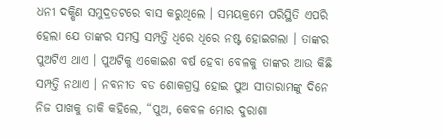ଧନୀ ଦକ୍ଷିଣ ସମୁଦ୍ରତଟରେ ବାସ କରୁଥିଲେ । ସମୟକ୍ରମେ ପରିସ୍ଥିତି ଏପରି ହେଲା ଯେ ତାଙ୍କର ସମସ୍ତ ସମ୍ପତ୍ତି ଧିରେ ଧିରେ ନଷ୍ଟ ହୋଇଗଲା । ତାଙ୍କର ପୁଅଟିଏ ଥାଏ । ପୁଅଟିକୁ ଏକୋଇଶ ବର୍ଷ ହେବା ବେଳକୁ ତାଙ୍କର ଆଉ କିଛି ସମ୍ପତ୍ତି ନଥାଏ । ନବନୀତ ବଡ ଶୋକଗ୍ରସ୍ତ ହୋଇ ପୁଅ ସୀତାରାମଙ୍କୁ ଦିନେ ନିଜ ପାଖକୁ ଡାକି କହିଲେ, “ପୁଅ, କେବଳ ମୋର ଦୁରାଶା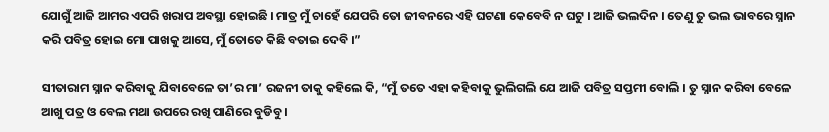ଯୋଗୁଁ ଆଜି ଆମର ଏପରି ଖରାପ ଅବସ୍ଥା ହୋଇଛି । ମାତ୍ର ମୁଁ ଚାହେଁ ଯେପରି ତୋ ଜୀବନରେ ଏହି ଘଟଣା କେବେବି ନ ଘଟୁ । ଆଜି ଭଲଦିନ । ତେଣୁ ତୁ ଭଲ ଭାବରେ ସ୍ନାନ କରି ପବିତ୍ର ହୋଇ ମୋ ପାଖକୁ ଆସେ, ମୁଁ ତୋତେ କିଛି ବତାଇ ଦେବି ।”

ସୀତାରାମ ସ୍ନାନ କରିବାକୁ ଯିବାବେଳେ ତା’ର ମା’ ରଜନୀ ତାକୁ କହିଲେ କି, “ମୁଁ ତତେ ଏହା କହିବାକୁ ଭୁଲିଗଲି ଯେ ଆଜି ପବିତ୍ର ସପ୍ତମୀ ବୋଲି । ତୁ ସ୍ନାନ କରିବା ବେଳେ ଆଖୁ ପତ୍ର ଓ ବେଲ ମଥା ଉପରେ ରଖି ପାଣିରେ ବୁଡିବୁ ।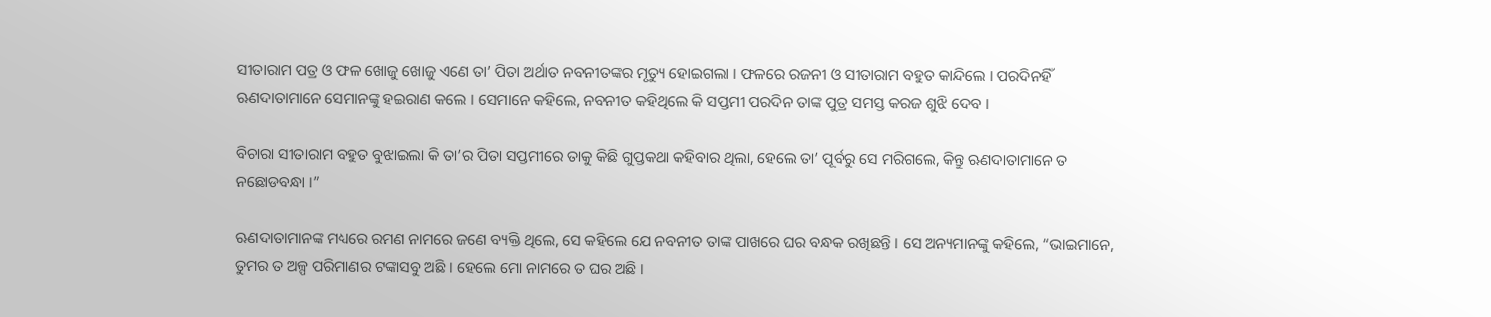ସୀତାରାମ ପତ୍ର ଓ ଫଳ ଖୋଜୁ ଖୋଜୁ ଏଣେ ତା’ ପିତା ଅର୍ଥାତ ନବନୀତଙ୍କର ମୃତ୍ୟୁ ହୋଇଗଲା । ଫଳରେ ରଜନୀ ଓ ସୀତାରାମ ବହୁତ କାନ୍ଦିଲେ । ପରଦିନହିଁ ଋଣଦାତାମାନେ ସେମାନଙ୍କୁ ହଇରାଣ କଲେ । ସେମାନେ କହିଲେ, ନବନୀତ କହିଥିଲେ କି ସପ୍ତମୀ ପରଦିନ ତାଙ୍କ ପୁତ୍ର ସମସ୍ତ କରଜ ଶୁଝି ଦେବ ।

ବିଚାରା ସୀତାରାମ ବହୁତ ବୁଝାଇଲା କି ତା’ର ପିତା ସପ୍ତମୀରେ ତାକୁ କିଛି ଗୁପ୍ତକଥା କହିବାର ଥିଲା, ହେଲେ ତା’ ପୂର୍ବରୁ ସେ ମରିଗଲେ, କିନ୍ତୁ ଋଣଦାତାମାନେ ତ ନଛୋଡବନ୍ଧା ।”

ଋଣଦାତାମାନଙ୍କ ମଧ୍ୟରେ ରମଣ ନାମରେ ଜଣେ ବ୍ୟକ୍ତି ଥିଲେ, ସେ କହିଲେ ଯେ ନବନୀତ ତାଙ୍କ ପାଖରେ ଘର ବନ୍ଧକ ରଖିଛନ୍ତି । ସେ ଅନ୍ୟମାନଙ୍କୁ କହିଲେ, “ଭାଇମାନେ, ତୁମର ତ ଅଳ୍ପ ପରିମାଣର ଟଙ୍କାସବୁ ଅଛି । ହେଲେ ମୋ ନାମରେ ତ ଘର ଅଛି ।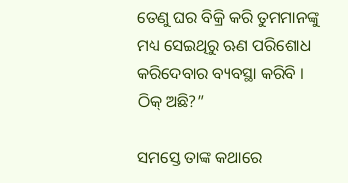ତେଣୁ ଘର ବିକ୍ରି କରି ତୁମମାନଙ୍କୁ ମଧ୍ୟ ସେଇଥିରୁ ଋଣ ପରିଶୋଧ କରିଦେବାର ବ୍ୟବସ୍ଥା କରିବି । ଠିକ୍ ଅଛି?”

ସମସ୍ତେ ତାଙ୍କ କଥାରେ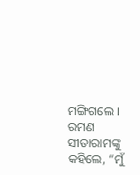ମଙ୍ଗିଗଲେ । ରମଣ ସୀତାରାମଙ୍କୁ କହିଲେ, “ମୁଁ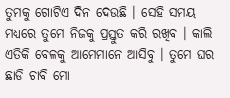ତୁମକୁ ଗୋଟିଏ ଦିନ ଦେଉଛି । ସେହି ସମୟ ମଧ୍ୟରେ ତୁମେ ନିଜକୁ ପ୍ରସ୍ତୁତ କରି ରଖିବ । କାଲି ଏତିକି ବେଳକୁ ଆମେମାନେ ଆସିବୁ । ତୁମେ ଘର ଛାଡି ଚାବି ମୋ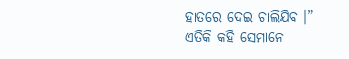ହାତରେ ଦେଇ ଚାଲିଯିବ ।” ଏତିକି କହି ସେମାନେ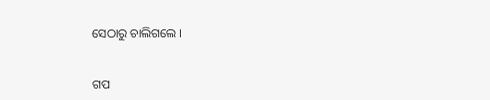ସେଠାରୁ ଚାଲିଗଲେ ।


ଗପ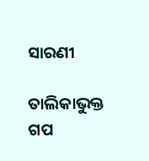ସାରଣୀ

ତାଲିକାଭୁକ୍ତ ଗପ